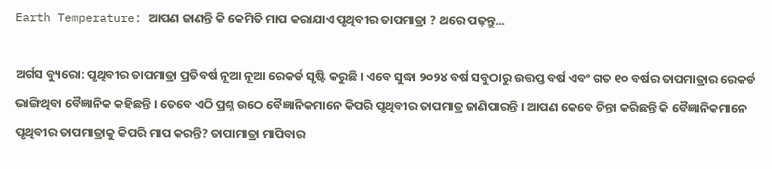Earth Temperature: ଆପଣ ଜାଣନ୍ତି କି କେମିତି ମାପ କରାଯାଏ ପୃଥିବୀର ତାପମାତ୍ରା ? ଥରେ ପଢ଼ନ୍ତୁ...

ଅର୍ଗସ ବ୍ୟୁରୋ: ପୃଥିବୀର ତାପମାତ୍ରା ପ୍ରତିବର୍ଷ ନୂଆ ନୂଆ ରେକର୍ଡ ସୃଷ୍ଟି କରୁଛି । ଏବେ ସୁଦ୍ଧା ୨୦୨୪ ବର୍ଷ ସବୁଠାରୁ ଉତ୍ତପ୍ତ ବର୍ଷ ଏବଂ ଗତ ୧୦ ବର୍ଷର ତାପମାତ୍ରାର ରେକର୍ଡ ଭାଙ୍ଗିଥିବା ବୈଜ୍ଞାନିକ କହିଛନ୍ତି । ତେବେ ଏଠି ପ୍ରଶ୍ନ ଉଠେ ବୈଜ୍ଞାନିକମାନେ କିପରି ପୃଥିବୀର ତାପମାତ୍ର ଜାଣିପାରନ୍ତି । ଆପଣ କେବେ ଚିନ୍ତା କରିଛନ୍ତି କି ବୈଜ୍ଞାନିକମାନେ ପୃଥିବୀର ତାପମାତ୍ରାକୁ କିପରି ମାପ କରନ୍ତି? ତାପାମାତ୍ରା ମାପିବାର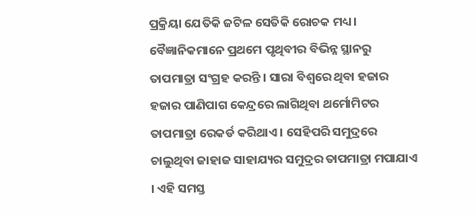ପ୍ରକ୍ରିୟା ଯେତିକି ଜଟିଳ ସେତିକି ରୋଚକ ମଧ୍ୟ ।
ବୈଜ୍ଞାନିକମାନେ ପ୍ରଥମେ ପୃଥିବୀର ବିଭିନ୍ନ ସ୍ଥାନରୁ ତାପମାତ୍ରା ସଂଗ୍ରହ କରନ୍ତି । ସାରା ବିଶ୍ୱରେ ଥିବା ହଜାର ହଜାର ପାଣିପାଗ କେନ୍ଦ୍ରରେ ଲାଗିଥିବା ଥର୍ମୋମିଟର ତାପମାତ୍ରା ରେକର୍ଡ କରିଥାଏ । ସେହିପରି ସମୁଦ୍ରରେ ଚାଲୁଥିବା ଜାହାଜ ସାହାଯ୍ୟର ସମୁଦ୍ରର ତାପମାତ୍ରା ମପାଯାଏ । ଏହି ସମସ୍ତ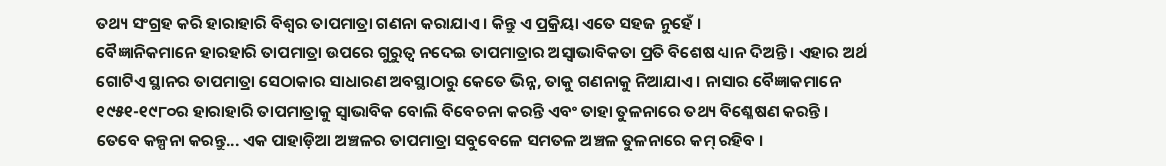ତଥ୍ୟ ସଂଗ୍ରହ କରି ହାରାହାରି ବିଶ୍ୱର ତାପମାତ୍ରା ଗଣନା କରାଯାଏ । କିନ୍ତୁ ଏ ପ୍ରକ୍ରିୟା ଏତେ ସହଜ ନୁହେଁ ।
ବୈଜ୍ଞାନିକମାନେ ହାରହାରି ତାପମାତ୍ରା ଉପରେ ଗୁରୁତ୍ୱ ନଦେଇ ତାପମାତ୍ରାର ଅସ୍ୱାଭାବିକତା ପ୍ରତି ବିଶେଷ ଧ୍ୟାନ ଦିଅନ୍ତି । ଏହାର ଅର୍ଥ ଗୋଟିଏ ସ୍ଥାନର ତାପମାତ୍ରା ସେଠାକାର ସାଧାରଣ ଅବସ୍ଥାଠାରୁ କେତେ ଭିନ୍ନ, ତାକୁ ଗଣନାକୁ ନିଆଯାଏ । ନାସାର ବୈଜ୍ଞାକମାନେ ୧୯୫୧-୧୯୮୦ର ହାରାହାରି ତାପମାତ୍ରାକୁ ସ୍ୱାଭାବିକ ବୋଲି ବିବେଚନା କରନ୍ତି ଏବଂ ତାହା ତୁଳନାରେ ତଥ୍ୟ ବିଶ୍ଳେଷଣ କରନ୍ତି ।
ତେବେ କଳ୍ପନା କରନ୍ତୁ... ଏକ ପାହାଡ଼ିଆ ଅଞ୍ଚଳର ତାପମାତ୍ରା ସବୁବେଳେ ସମତଳ ଅଞ୍ଚଳ ତୁଳନାରେ କମ୍ ରହିବ ।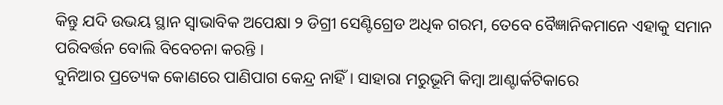କିନ୍ତୁ ଯଦି ଉଭୟ ସ୍ଥାନ ସ୍ୱାଭାବିକ ଅପେକ୍ଷା ୨ ଡିଗ୍ରୀ ସେଣ୍ଟିଗ୍ରେଡ ଅଧିକ ଗରମ, ତେବେ ବୈଜ୍ଞାନିକମାନେ ଏହାକୁ ସମାନ ପରିବର୍ତ୍ତନ ବୋଲି ବିବେଚନା କରନ୍ତି ।
ଦୁନିଆର ପ୍ରତ୍ୟେକ କୋଣରେ ପାଣିପାଗ କେନ୍ଦ୍ର ନାହିଁ । ସାହାରା ମରୁଭୂମି କିମ୍ବା ଆଣ୍ଟାର୍କଟିକାରେ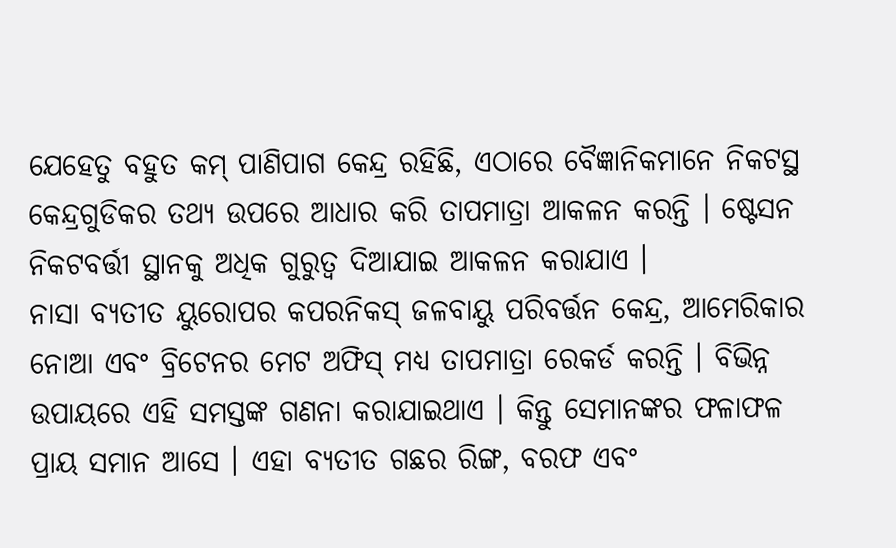ଯେହେତୁ ବହୁତ କମ୍ ପାଣିପାଗ କେନ୍ଦ୍ର ରହିଛି, ଏଠାରେ ବୈଜ୍ଞାନିକମାନେ ନିକଟସ୍ଥ କେନ୍ଦ୍ରଗୁଡିକର ତଥ୍ୟ ଉପରେ ଆଧାର କରି ତାପମାତ୍ରା ଆକଳନ କରନ୍ତି । ଷ୍ଟେସନ ନିକଟବର୍ତ୍ତୀ ସ୍ଥାନକୁ ଅଧିକ ଗୁରୁତ୍ୱ ଦିଆଯାଇ ଆକଳନ କରାଯାଏ ।
ନାସା ବ୍ୟତୀତ ୟୁରୋପର କପରନିକସ୍ ଜଳବାୟୁ ପରିବର୍ତ୍ତନ କେନ୍ଦ୍ର, ଆମେରିକାର ନୋଆ ଏବଂ ବ୍ରିଟେନର ମେଟ ଅଫିସ୍ ମଧ୍ୟ ତାପମାତ୍ରା ରେକର୍ଡ କରନ୍ତି । ବିଭିନ୍ନ ଉପାୟରେ ଏହି ସମସ୍ତଙ୍କ ଗଣନା କରାଯାଇଥାଏ । କିନ୍ତୁ ସେମାନଙ୍କର ଫଳାଫଳ ପ୍ରାୟ ସମାନ ଆସେ । ଏହା ବ୍ୟତୀତ ଗଛର ରିଙ୍ଗ, ବରଫ ଏବଂ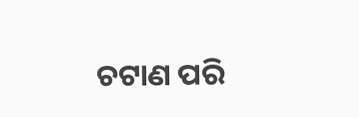ଚଟାଣ ପରି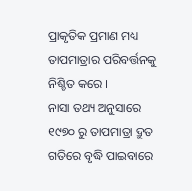ପ୍ରାକୃତିକ ପ୍ରମାଣ ମଧ୍ୟ ତାପମାତ୍ରାର ପରିବର୍ତ୍ତନକୁ ନିଶ୍ଚିତ କରେ ।
ନାସା ତଥ୍ୟ ଅନୁସାରେ ୧୯୭୦ ରୁ ତାପମାତ୍ରା ଦ୍ରୁତ ଗତିରେ ବୃଦ୍ଧି ପାଇବାରେ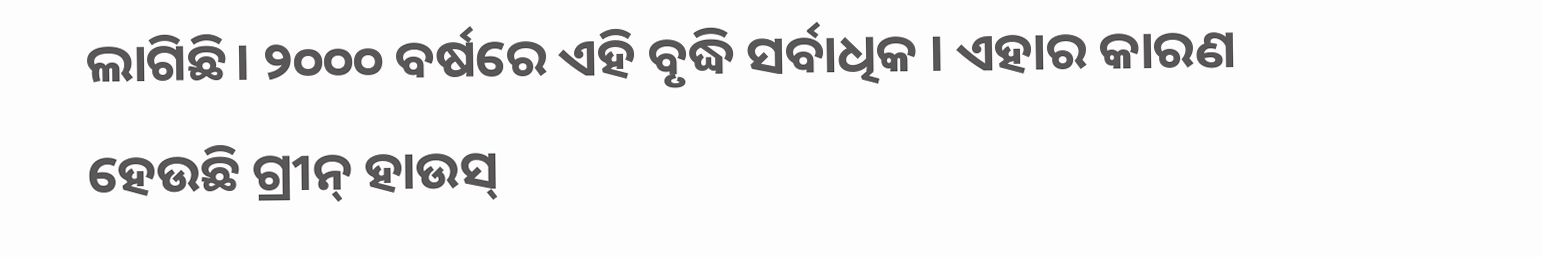ଲାଗିଛି। ୨୦୦୦ ବର୍ଷରେ ଏହି ବୃଦ୍ଧି ସର୍ବାଧିକ । ଏହାର କାରଣ ହେଉଛି ଗ୍ରୀନ୍ ହାଉସ୍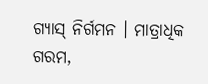ଗ୍ୟାସ୍ ନିର୍ଗମନ । ମାତ୍ରାଧିକ ଗରମ,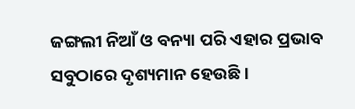ଜଙ୍ଗଲୀ ନିଆଁ ଓ ବନ୍ୟା ପରି ଏହାର ପ୍ରଭାବ ସବୁଠାରେ ଦୃଶ୍ୟମାନ ହେଉଛି ।